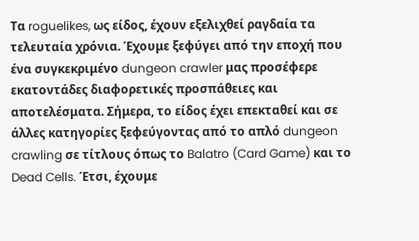Τα roguelikes, ως είδος, έχουν εξελιχθεί ραγδαία τα τελευταία χρόνια. Έχουμε ξεφύγει από την εποχή που ένα συγκεκριμένο dungeon crawler μας προσέφερε εκατοντάδες διαφορετικές προσπάθειες και αποτελέσματα. Σήμερα, το είδος έχει επεκταθεί και σε άλλες κατηγορίες ξεφεύγοντας από το απλό dungeon crawling σε τίτλους όπως το Balatro (Card Game) και το Dead Cells. Έτσι, έχουμε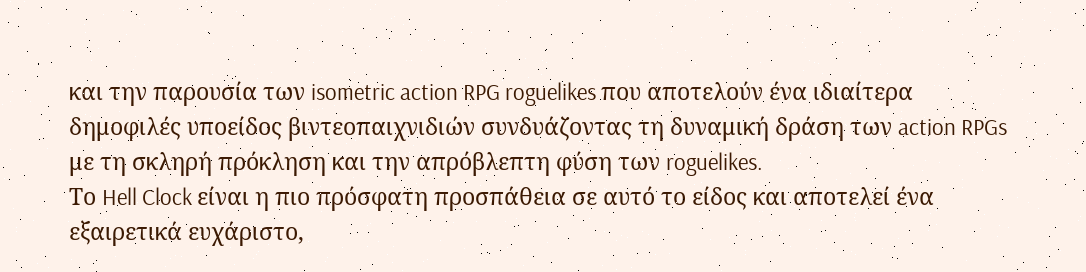και την παρουσία των isometric action RPG roguelikes που αποτελούν ένα ιδιαίτερα δημοφιλές υποείδος βιντεοπαιχνιδιών συνδυάζοντας τη δυναμική δράση των action RPGs με τη σκληρή πρόκληση και την απρόβλεπτη φύση των roguelikes.
Το Hell Clock είναι η πιο πρόσφατη προσπάθεια σε αυτό το είδος και αποτελεί ένα εξαιρετικά ευχάριστο,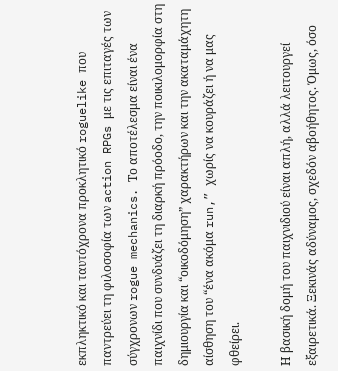εκπληκτικό και ταυτόχρονα προκλητικό roguelike που παντρεύει τη φιλοσοφία των action RPGs με τις επιταγές των σύγχρονων rogue mechanics. Το αποτέλεσμα είναι ένα παιχνίδι που συνδυάζει τη διαρκή πρόοδο, την ποικιλομορφία στη δημιουργία και “οικοδόμηση” χαρακτήρων και την ακαταμάχητη αίσθηση του “ένα ακόμα run,” χωρίς να κουράζει ή να μας φθείρει.

Η βασική δομή του παιχνιδιού είναι απλή, αλλά λειτουργεί εξαιρετικά. Ξεκινάς αδύναμος, σχεδόν αβοήθητος. Όμως, όσο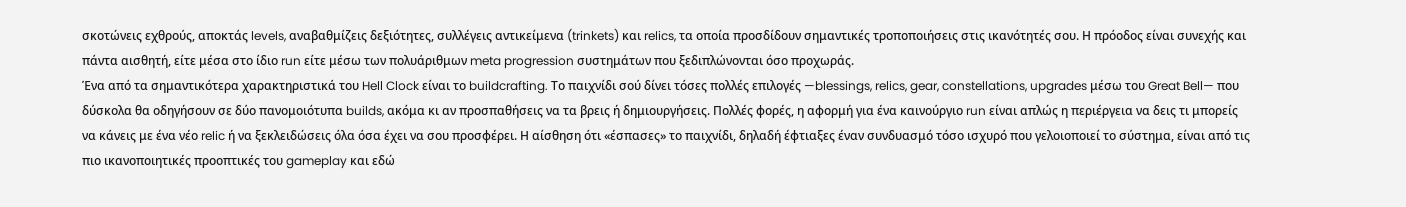σκοτώνεις εχθρούς, αποκτάς levels, αναβαθμίζεις δεξιότητες, συλλέγεις αντικείμενα (trinkets) και relics, τα οποία προσδίδουν σημαντικές τροποποιήσεις στις ικανότητές σου. Η πρόοδος είναι συνεχής και πάντα αισθητή, είτε μέσα στο ίδιο run είτε μέσω των πολυάριθμων meta progression συστημάτων που ξεδιπλώνονται όσο προχωράς.
Ένα από τα σημαντικότερα χαρακτηριστικά του Hell Clock είναι το buildcrafting. Το παιχνίδι σού δίνει τόσες πολλές επιλογές —blessings, relics, gear, constellations, upgrades μέσω του Great Bell— που δύσκολα θα οδηγήσουν σε δύο πανομοιότυπα builds, ακόμα κι αν προσπαθήσεις να τα βρεις ή δημιουργήσεις. Πολλές φορές, η αφορμή για ένα καινούργιο run είναι απλώς η περιέργεια να δεις τι μπορείς να κάνεις με ένα νέο relic ή να ξεκλειδώσεις όλα όσα έχει να σου προσφέρει. Η αίσθηση ότι «έσπασες» το παιχνίδι, δηλαδή έφτιαξες έναν συνδυασμό τόσο ισχυρό που γελοιοποιεί το σύστημα, είναι από τις πιο ικανοποιητικές προοπτικές του gameplay και εδώ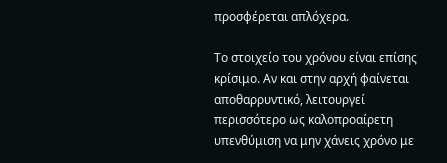προσφέρεται απλόχερα.

Το στοιχείο του χρόνου είναι επίσης κρίσιμο. Αν και στην αρχή φαίνεται αποθαρρυντικό, λειτουργεί περισσότερο ως καλοπροαίρετη υπενθύμιση να μην χάνεις χρόνο με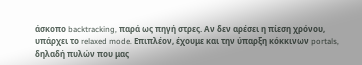άσκοπο backtracking, παρά ως πηγή στρες. Αν δεν αρέσει η πίεση χρόνου, υπάρχει το relaxed mode. Επιπλέον, έχουμε και την ύπαρξη κόκκινων portals, δηλαδή πυλών που μας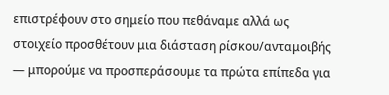επιστρέφουν στο σημείο που πεθάναμε αλλά ως στοιχείο προσθέτουν μια διάσταση ρίσκου/ανταμοιβής — μπορούμε να προσπεράσουμε τα πρώτα επίπεδα για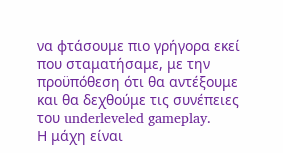να φτάσουμε πιο γρήγορα εκεί που σταματήσαμε, με την προϋπόθεση ότι θα αντέξουμε και θα δεχθούμε τις συνέπειες του underleveled gameplay.
Η μάχη είναι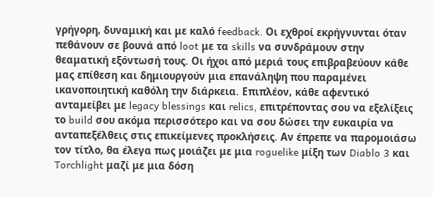γρήγορη, δυναμική και με καλό feedback. Οι εχθροί εκρήγνυνται όταν πεθάνουν σε βουνά από loot με τα skills να συνδράμουν στην θεαματική εξόντωσή τους. Οι ήχοι από μεριά τους επιβραβεύουν κάθε μας επίθεση και δημιουργούν μια επανάληψη που παραμένει ικανοποιητική καθόλη την διάρκεια. Επιπλέον, κάθε αφεντικό ανταμείβει με legacy blessings και relics, επιτρέποντας σου να εξελίξεις το build σου ακόμα περισσότερο και να σου δώσει την ευκαιρία να ανταπεξέλθεις στις επικείμενες προκλήσεις. Αν έπρεπε να παρομοιάσω τον τίτλο, θα έλεγα πως μοιάζει με μια roguelike μίξη των Diablo 3 και Torchlight μαζί με μια δόση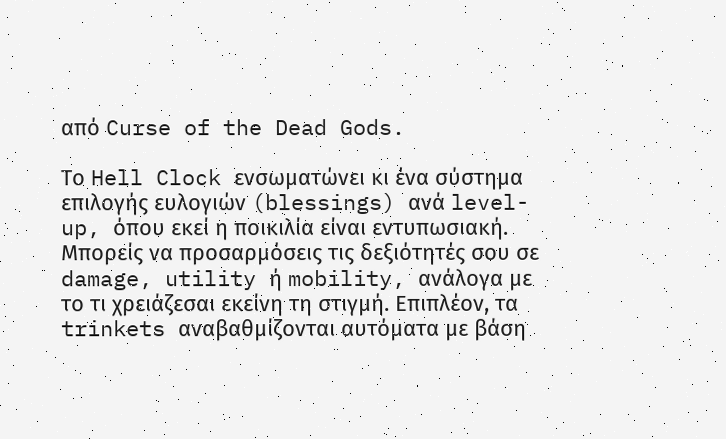από Curse of the Dead Gods.

Το Hell Clock ενσωματώνει κι ένα σύστημα επιλογής ευλογιών (blessings) ανά level-up, όπου εκεί η ποικιλία είναι εντυπωσιακή. Μπορείς να προσαρμόσεις τις δεξιότητές σου σε damage, utility ή mobility, ανάλογα με το τι χρειάζεσαι εκείνη τη στιγμή. Επιπλέον, τα trinkets αναβαθμίζονται αυτόματα με βάση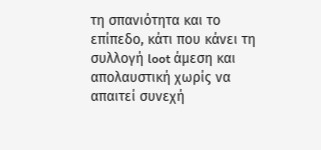τη σπανιότητα και το επίπεδο, κάτι που κάνει τη συλλογή loot άμεση και απολαυστική χωρίς να απαιτεί συνεχή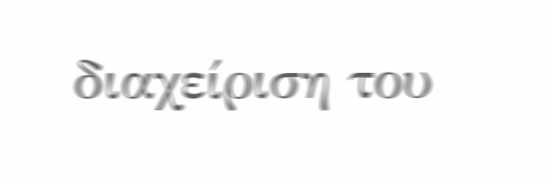διαχείριση του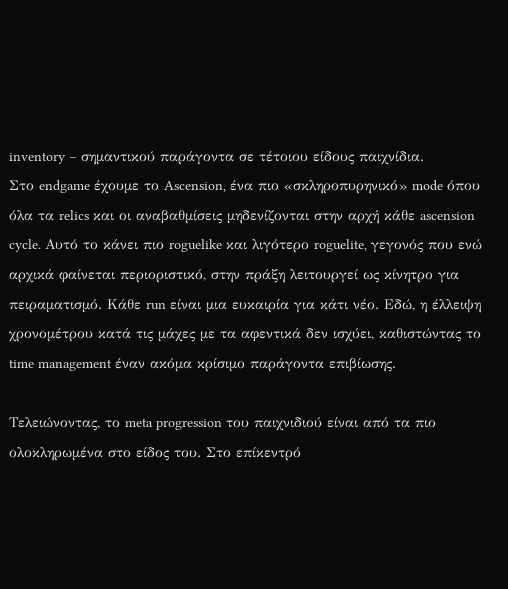inventory – σημαντικού παράγοντα σε τέτοιου είδους παιχνίδια.
Στο endgame έχουμε το Ascension, ένα πιο «σκληροπυρηνικό» mode όπου όλα τα relics και οι αναβαθμίσεις μηδενίζονται στην αρχή κάθε ascension cycle. Αυτό το κάνει πιο roguelike και λιγότερο roguelite, γεγονός που ενώ αρχικά φαίνεται περιοριστικό, στην πράξη λειτουργεί ως κίνητρο για πειραματισμό. Κάθε run είναι μια ευκαιρία για κάτι νέο. Εδώ, η έλλειψη χρονομέτρου κατά τις μάχες με τα αφεντικά δεν ισχύει, καθιστώντας το time management έναν ακόμα κρίσιμο παράγοντα επιβίωσης.

Τελειώνοντας, το meta progression του παιχνιδιού είναι από τα πιο ολοκληρωμένα στο είδος του. Στο επίκεντρό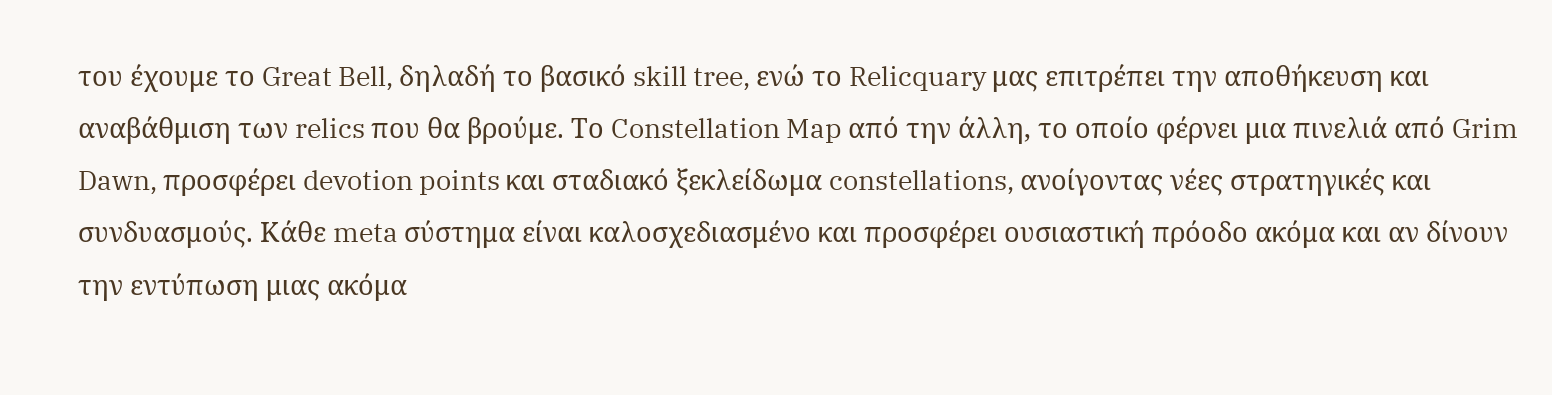του έχουμε το Great Bell, δηλαδή το βασικό skill tree, ενώ το Relicquary μας επιτρέπει την αποθήκευση και αναβάθμιση των relics που θα βρούμε. Το Constellation Map από την άλλη, το οποίο φέρνει μια πινελιά από Grim Dawn, προσφέρει devotion points και σταδιακό ξεκλείδωμα constellations, ανοίγοντας νέες στρατηγικές και συνδυασμούς. Κάθε meta σύστημα είναι καλοσχεδιασμένο και προσφέρει ουσιαστική πρόοδο ακόμα και αν δίνουν την εντύπωση μιας ακόμα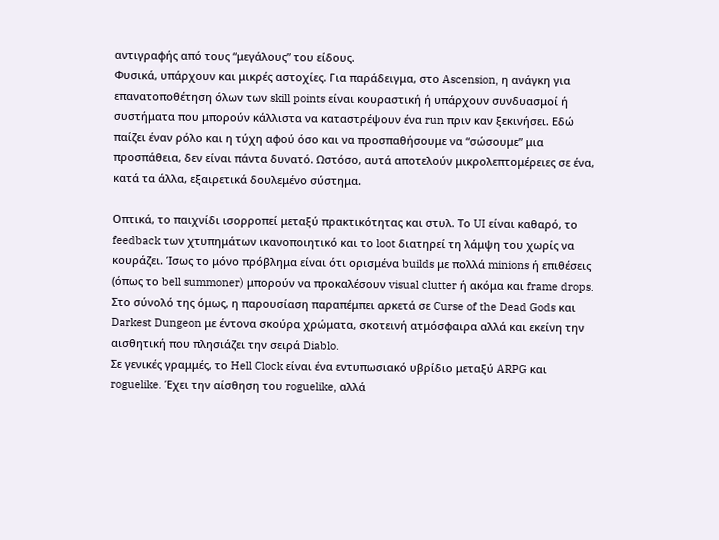αντιγραφής από τους “μεγάλους” του είδους.
Φυσικά, υπάρχουν και μικρές αστοχίες. Για παράδειγμα, στο Ascension, η ανάγκη για επανατοποθέτηση όλων των skill points είναι κουραστική ή υπάρχουν συνδυασμοί ή συστήματα που μπορούν κάλλιστα να καταστρέψουν ένα run πριν καν ξεκινήσει. Εδώ παίζει έναν ρόλο και η τύχη αφού όσο και να προσπαθήσουμε να “σώσουμε” μια προσπάθεια, δεν είναι πάντα δυνατό. Ωστόσο, αυτά αποτελούν μικρολεπτομέρειες σε ένα, κατά τα άλλα, εξαιρετικά δουλεμένο σύστημα.

Οπτικά, το παιχνίδι ισορροπεί μεταξύ πρακτικότητας και στυλ. Το UI είναι καθαρό, το feedback των χτυπημάτων ικανοποιητικό και το loot διατηρεί τη λάμψη του χωρίς να κουράζει. Ίσως το μόνο πρόβλημα είναι ότι ορισμένα builds με πολλά minions ή επιθέσεις (όπως το bell summoner) μπορούν να προκαλέσουν visual clutter ή ακόμα και frame drops. Στο σύνολό της όμως, η παρουσίαση παραπέμπει αρκετά σε Curse of the Dead Gods και Darkest Dungeon με έντονα σκούρα χρώματα, σκοτεινή ατμόσφαιρα αλλά και εκείνη την αισθητική που πλησιάζει την σειρά Diablo.
Σε γενικές γραμμές, το Hell Clock είναι ένα εντυπωσιακό υβρίδιο μεταξύ ARPG και roguelike. Έχει την αίσθηση του roguelike, αλλά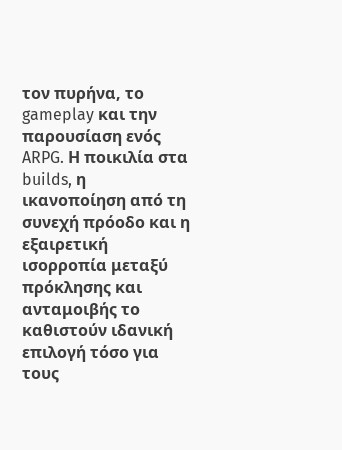τον πυρήνα, το gameplay και την παρουσίαση ενός ARPG. Η ποικιλία στα builds, η ικανοποίηση από τη συνεχή πρόοδο και η εξαιρετική ισορροπία μεταξύ πρόκλησης και ανταμοιβής το καθιστούν ιδανική επιλογή τόσο για τους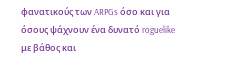φανατικούς των ARPGs όσο και για όσους ψάχνουν ένα δυνατό roguelike με βάθος και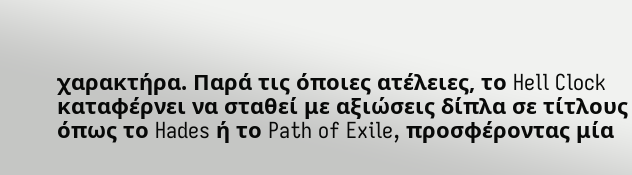χαρακτήρα. Παρά τις όποιες ατέλειες, το Hell Clock καταφέρνει να σταθεί με αξιώσεις δίπλα σε τίτλους όπως το Hades ή το Path of Exile, προσφέροντας μία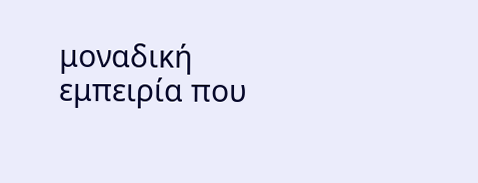μοναδική εμπειρία που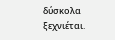δύσκολα ξεχνιέται.